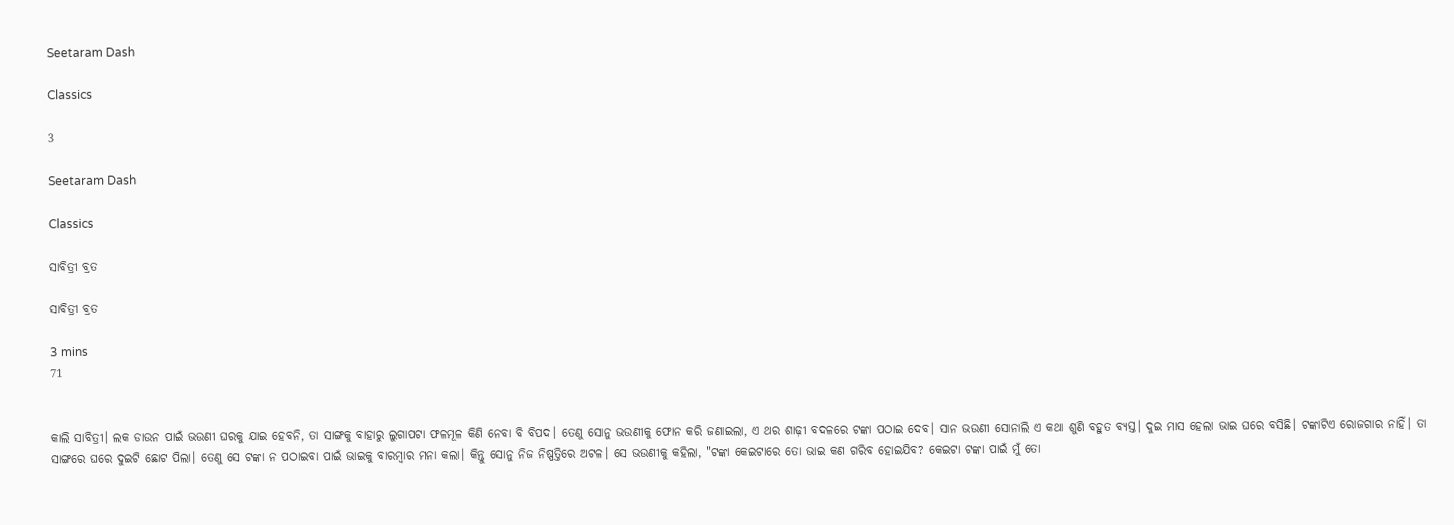Seetaram Dash

Classics

3

Seetaram Dash

Classics

ସାବିତ୍ରୀ ବ୍ରତ

ସାବିତ୍ରୀ ବ୍ରତ

3 mins
71


କାଲି ସାବିତ୍ରୀ। ଲକ ଡାଉନ ପାଇଁ ଭଉଣୀ ଘରକୁ ଯାଇ ହେବନି, ତା ସାଙ୍ଗକୁ ବାହାରୁ ଲୁଗାପଟା ଫଳମୂଳ କିଣି ନେବା ବି ବିପଦ। ତେଣୁ ସୋନୁ ଭଉଣୀକୁ ଫୋନ କରି ଜଣାଇଲା, ଏ ଥର ଶାଢ଼ୀ ବଦଳରେ ଟଙ୍କା ପଠାଇ ଦେବ। ସାନ ଭଉଣୀ ସୋନାଲି ଏ କଥା ଶୁଣି ବହୁତ ବ୍ୟସ୍ତ। ଦୁଇ ମାସ ହେଲା ଭାଇ ଘରେ ବସିଛି। ଟଙ୍କାଟିଏ ରୋଜଗାର ନାହିଁ। ତା ସାଙ୍ଗରେ ଘରେ ଦୁଇଟି ଛୋଟ ପିଲା। ତେଣୁ ସେ ଟଙ୍କା ନ ପଠାଇବା ପାଇଁ ଭାଇକୁ ବାରମ୍ବାର ମନା କଲା। କିନ୍ତୁ ସୋନୁ ନିଜ ନିଷ୍ପତ୍ତିରେ ଅଟଳ। ସେ ଭଉଣୀକୁ କହିଲା, "ଟଙ୍କା କେଇଟାରେ ତୋ ଭାଇ କଣ ଗରିବ ହୋଇଯିବ? କେଇଟା ଟଙ୍କା ପାଇଁ ମୁଁ ତୋ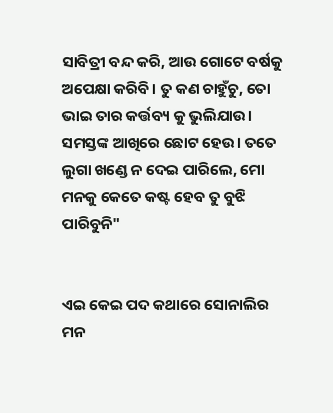ସାବିତ୍ରୀ ବନ୍ଦ କରି, ଆଉ ଗୋଟେ ବର୍ଷକୁ ଅପେକ୍ଷା କରିବି। ତୁ କଣ ଚାହୁଁଚୁ, ତୋ ଭାଇ ତାର କର୍ତ୍ତବ୍ୟ କୁ ଭୁଲିଯାଉ। ସମସ୍ତଙ୍କ ଆଖିରେ ଛୋଟ ହେଉ। ତତେ ଲୁଗା ଖଣ୍ଡେ ନ ଦେଇ ପାରିଲେ, ମୋ ମନକୁ କେତେ କଷ୍ଟ ହେବ ତୁ ବୁଝି ପାରିବୁନି"


ଏଇ କେଇ ପଦ କଥାରେ ସୋନାଲିର ମନ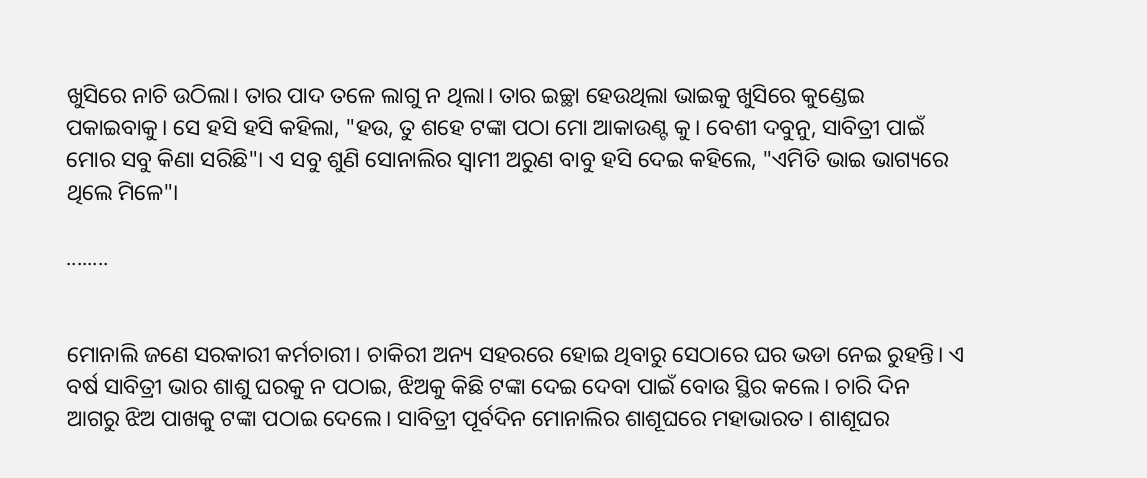ଖୁସିରେ ନାଚି ଉଠିଲା। ତାର ପାଦ ତଳେ ଲାଗୁ ନ ଥିଲା। ତାର ଇଚ୍ଛା ହେଉଥିଲା ଭାଇକୁ ଖୁସିରେ କୁଣ୍ଡେଇ ପକାଇବାକୁ। ସେ ହସି ହସି କହିଲା, "ହଉ, ତୁ ଶହେ ଟଙ୍କା ପଠା ମୋ ଆକାଉଣ୍ଟ କୁ। ବେଶୀ ଦବୁନୁ, ସାବିତ୍ରୀ ପାଇଁ ମୋର ସବୁ କିଣା ସରିଛି"। ଏ ସବୁ ଶୁଣି ସୋନାଲିର ସ୍ୱାମୀ ଅରୁଣ ବାବୁ ହସି ଦେଇ କହିଲେ, "ଏମିତି ଭାଇ ଭାଗ୍ୟରେ ଥିଲେ ମିଳେ"।

........


ମୋନାଲି ଜଣେ ସରକାରୀ କର୍ମଚାରୀ। ଚାକିରୀ ଅନ୍ୟ ସହରରେ ହୋଇ ଥିବାରୁ ସେଠାରେ ଘର ଭଡା ନେଇ ରୁହନ୍ତି। ଏ ବର୍ଷ ସାବିତ୍ରୀ ଭାର ଶାଶୁ ଘରକୁ ନ ପଠାଇ, ଝିଅକୁ କିଛି ଟଙ୍କା ଦେଇ ଦେବା ପାଇଁ ବୋଉ ସ୍ଥିର କଲେ। ଚାରି ଦିନ ଆଗରୁ ଝିଅ ପାଖକୁ ଟଙ୍କା ପଠାଇ ଦେଲେ। ସାବିତ୍ରୀ ପୂର୍ବଦିନ ମୋନାଲିର ଶାଶୂଘରେ ମହାଭାରତ। ଶାଶୂଘର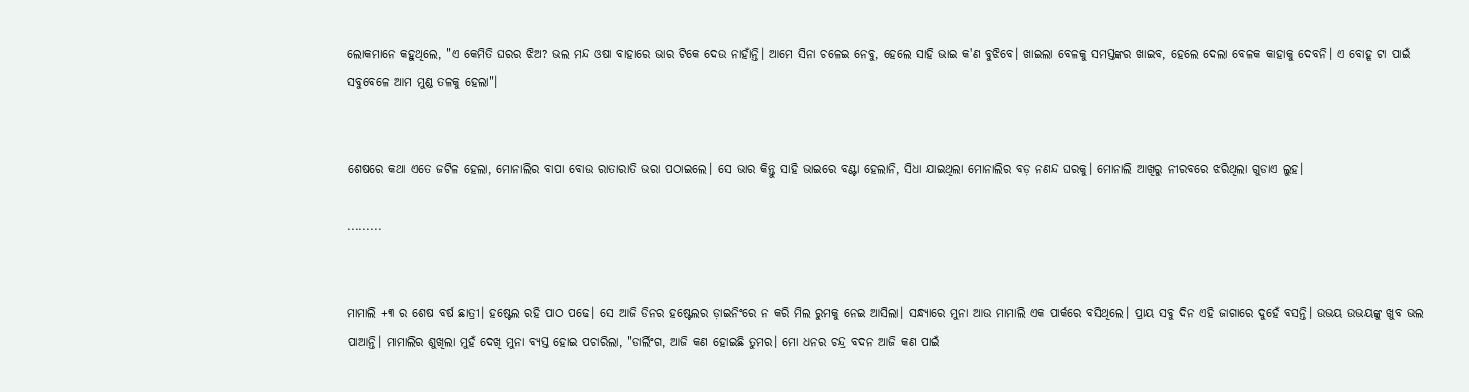ଲୋକମାନେ କହୁଥିଲେ, "ଏ କେମିତି ଘରର ଝିଅ? ଭଲ ମନ୍ଦ ଓଷା ବାହାରେ ଭାର ଟିକେ ଦେଉ ନାହାଁନ୍ତି। ଆମେ ସିନା ଚଳେଇ ନେବୁ, ହେଲେ ସାହି ଭାଇ କ'ଣ ବୁଝିବେ। ଖାଇଲା ବେଳକୁ ସମସ୍ତଙ୍କର ଖାଇବ, ହେଲେ ଦେଲା ବେଳକ କାହାକୁ ଦେବନି। ଏ ବୋହୂ ଟା ପାଇଁ ସବୁବେଳେ ଆମ ମୁଣ୍ଡ ତଳକୁ ହେଲା"।


ଶେଷରେ କଥା ଏତେ ଜଟିଳ ହେଲା, ମୋନାଲିର ବାପା ବୋଉ ରାତାରାତି ଭରା ପଠାଇଲେ। ସେ ଭାର କିନ୍ତୁ ସାହି ଭାଇରେ ବଣ୍ଟା ହେଲାନି, ସିଧା ଯାଇଥିଲା ମୋନାଲିର ବଡ଼ ନଣନ୍ଦ ଘରକୁ। ମୋନାଲି ଆଖିରୁ ନୀରବରେ ଝରିଥିଲା ଗୁଡାଏ ଲୁହ।

.........


ମାମାଲି +୩ ର ଶେଷ ବର୍ଷ ଛାତ୍ରୀ। ହଷ୍ଟେଲ ରହି ପାଠ ପଢେ। ସେ ଆଜି ଡିନର ହଷ୍ଟେଲର ଡ଼ାଇନିଂରେ ନ କରି ମିଲ ରୁମକୁ ନେଇ ଆସିଲା। ସନ୍ଧ୍ୟାରେ ମୁନା ଆଉ ମାମାଲି ଏକ ପାର୍କରେ ବସିଥିଲେ। ପ୍ରାୟ ସବୁ ଦିନ ଏହି ଜାଗାରେ ଦୁହେଁ ବସନ୍ତି। ଉଭୟ ଉଭୟଙ୍କୁ ଖୁବ ଭଲ ପାଆନ୍ତି। ମାମାଲିର ଶୁଖିଲା ମୁହଁ ଦେଖି ମୁନା ବ୍ୟସ୍ତ ହୋଇ ପଚାରିଲା, "ଡାର୍ଲିଂଗ, ଆଜି କଣ ହୋଇଛି ତୁମର। ମୋ ଧନର ଚନ୍ଦ୍ର ବଦନ ଆଜି କଣ ପାଇଁ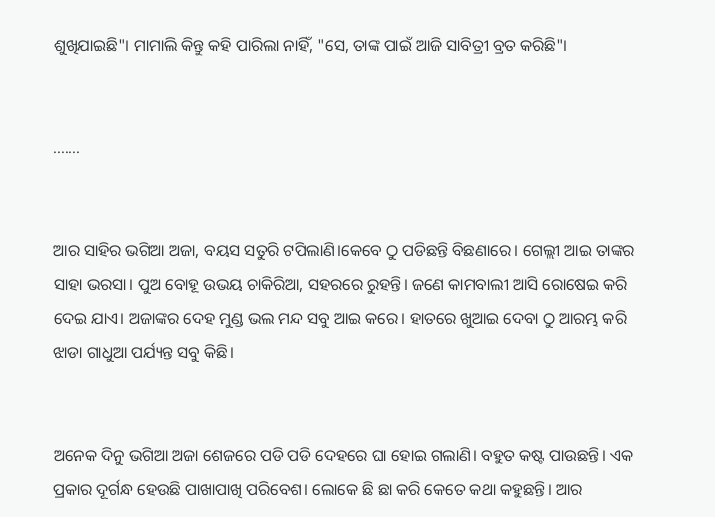ଶୁଖିଯାଇଛି"। ମାମାଲି କିନ୍ତୁ କହି ପାରିଲା ନାହିଁ, "ସେ, ତାଙ୍କ ପାଇଁ ଆଜି ସାବିତ୍ରୀ ବ୍ରତ କରିଛି"।


.......


ଆର ସାହିର ଭଗିଆ ଅଜା, ବୟସ ସତୁରି ଟପିଲାଣି।କେବେ ଠୁ ପଡିଛନ୍ତି ବିଛଣାରେ। ଗେଲ୍ଲୀ ଆଇ ତାଙ୍କର ସାହା ଭରସା। ପୁଅ ବୋହୂ ଉଭୟ ଚାକିରିଆ, ସହରରେ ରୁହନ୍ତି। ଜଣେ କାମବାଲୀ ଆସି ରୋଷେଇ କରି ଦେଇ ଯାଏ। ଅଜାଙ୍କର ଦେହ ମୁଣ୍ଡ ଭଲ ମନ୍ଦ ସବୁ ଆଇ କରେ। ହାତରେ ଖୁଆଇ ଦେବା ଠୁ ଆରମ୍ଭ କରି ଝାଡା ଗାଧୁଆ ପର୍ଯ୍ୟନ୍ତ ସବୁ କିଛି।


ଅନେକ ଦିନୁ ଭଗିଆ ଅଜା ଶେଜରେ ପଡି ପଡି ଦେହରେ ଘା ହୋଇ ଗଲାଣି। ବହୁତ କଷ୍ଟ ପାଉଛନ୍ତି। ଏକ ପ୍ରକାର ଦୂର୍ଗନ୍ଧ ହେଉଛି ପାଖାପାଖି ପରିବେଶ। ଲୋକେ ଛି ଛା କରି କେତେ କଥା କହୁଛନ୍ତି। ଆର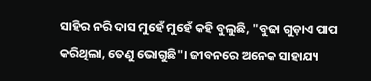ସାହିର ନରି ଦାସ ମୁହେଁ ମୁହେଁ କହି ବୁଲୁଛି, "ବୁଢା ଗୁଡ଼ାଏ ପାପ କରିଥିଲା, ତେଣୁ ଭୋଗୁଛି"। ଜୀବନରେ ଅନେକ ସାହାଯ୍ୟ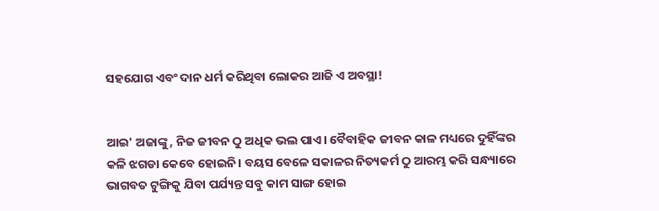ସହଯୋଗ ଏବଂ ଦାନ ଧର୍ମ କରିଥିବା ଲୋକର ଆଜି ଏ ଅବସ୍ଥା!


ଆଇ' ଅଜାଙ୍କୁ, ନିଜ ଜୀବନ ଠୁ ଅଧିକ ଭଲ ପାଏ। ବୈବାହିକ ଜୀବନ କାଳ ମଧ୍ୟରେ ଦୁହିଁଙ୍କର କଳି ଝଗଡା କେବେ ହୋଇନି। ବୟସ ବେଳେ ସକାଳର ନିତ୍ୟକର୍ମ ଠୁ ଆରମ୍ଭ କରି ସନ୍ଧ୍ୟାରେ ଭାଗବତ ଟୁଙ୍ଗିକୁ ଯିବା ପର୍ଯ୍ୟନ୍ତ ସବୁ କାମ ସାଙ୍ଗ ହୋଇ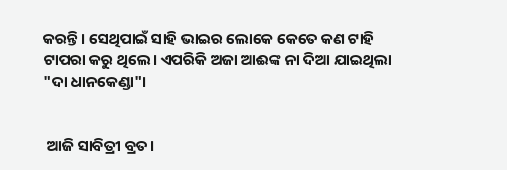କରନ୍ତି। ସେଥିପାଇଁ ସାହି ଭାଇର ଲୋକେ କେତେ କଣ ଟାହି ଟାପରା କରୁ ଥିଲେ। ଏପରିକି ଅଜା ଆଈଙ୍କ ନା ଦିଆ ଯାଇଥିଲା "ଦା ଧାନକେଣ୍ଡା"।


 ଆଜି ସାବିତ୍ରୀ ବ୍ରତ।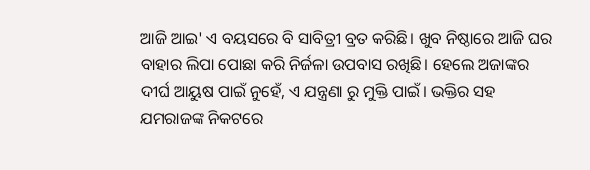ଆଜି ଆଇ' ଏ ବୟସରେ ବି ସାବିତ୍ରୀ ବ୍ରତ କରିଛି। ଖୁବ ନିଷ୍ଠାରେ ଆଜି ଘର ବାହାର ଲିପା ପୋଛା କରି ନିର୍ଜଳା ଉପବାସ ରଖିଛି। ହେଲେ ଅଜାଙ୍କର ଦୀର୍ଘ ଆୟୁଷ ପାଇଁ ନୁହେଁ, ଏ ଯନ୍ତ୍ରଣା ରୁ ମୁକ୍ତି ପାଇଁ। ଭକ୍ତିର ସହ ଯମରାଜଙ୍କ ନିକଟରେ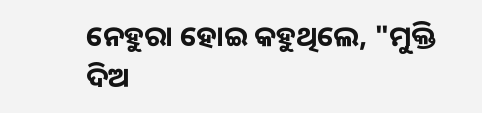ନେହୁରା ହୋଇ କହୁଥିଲେ, "ମୁକ୍ତି ଦିଅ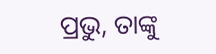ପ୍ରଭୁ, ତାଙ୍କୁ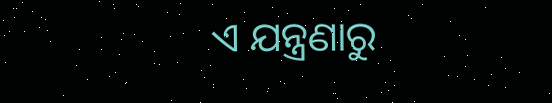ଏ ଯନ୍ତ୍ରଣାରୁ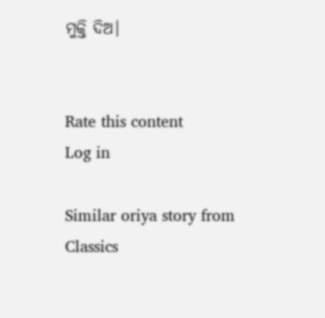ମୁକ୍ତି ଦିଅ।


Rate this content
Log in

Similar oriya story from Classics